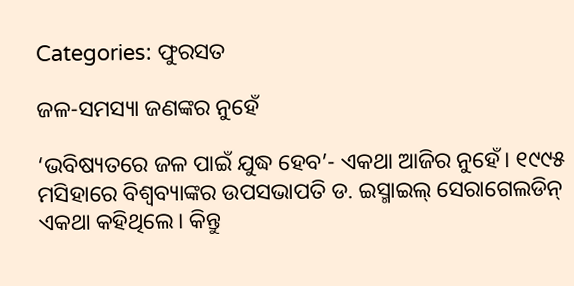Categories: ଫୁରସତ

ଜଳ-ସମସ୍ୟା ଜଣଙ୍କର ନୁହେଁ

‘ଭବିଷ୍ୟତରେ ଜଳ ପାଇଁ ଯୁଦ୍ଧ ହେବ’- ଏକଥା ଆଜିର ନୁହେଁ। ୧୯୯୫ ମସିହାରେ ବିଶ୍ୱବ୍ୟାଙ୍କର ଉପସଭାପତି ଡ. ଇସ୍ମାଇଲ୍‌ ସେରାଗେଲଡିନ୍‌ ଏକଥା କହିଥିଲେ। କିନ୍ତୁ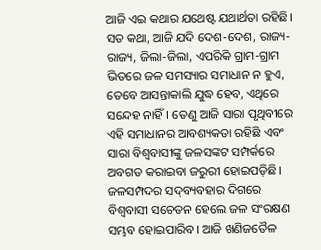ଆଜି ଏଇ କଥାର ଯଥେଷ୍ଟ ଯଥାର୍ଥତା ରହିଛି। ସତ କଥା, ଆଜି ଯଦି ଦେଶ-ଦେଶ, ରାଜ୍ୟ-ରାଜ୍ୟ, ଜିଲା-ଜିଲା, ଏପରିକି ଗ୍ରାମ-ଗ୍ରାମ ଭିତରେ ଜଳ ସମସ୍ୟାର ସମାଧାନ ନ ହୁଏ, ତେବେ ଆସନ୍ତାକାଲି ଯୁଦ୍ଧ ହେବ, ଏଥିରେ ସନ୍ଦେହ ନାହିଁ। ତେଣୁ ଆଜି ସାରା ପୃଥିବୀରେ ଏହି ସମାଧାନର ଆବଶ୍ୟକତା ରହିଛି ଏବଂ ସାରା ବିଶ୍ୱବାସୀଙ୍କୁ ଜଳସଙ୍କଟ ସମ୍ପର୍କରେ ଅବଗତ କରାଇବା ଜରୁରୀ ହୋଇପଡ଼ିଛି। ଜଳସମ୍ପଦର ସଦ୍‌ବ୍ୟବହାର ଦିଗରେ ବିଶ୍ୱବାସୀ ସଚେତନ ହେଲେ ଜଳ ସଂରକ୍ଷଣ ସମ୍ଭବ ହୋଇପାରିବ। ଆଜି ଖଣିଜତୈଳ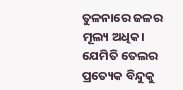ତୁଳନାରେ ଜଳର ମୂଲ୍ୟ ଅଧିକ। ଯେମିତି ତେଲର ପ୍ରତ୍ୟେକ ବିନ୍ଦୁକୁ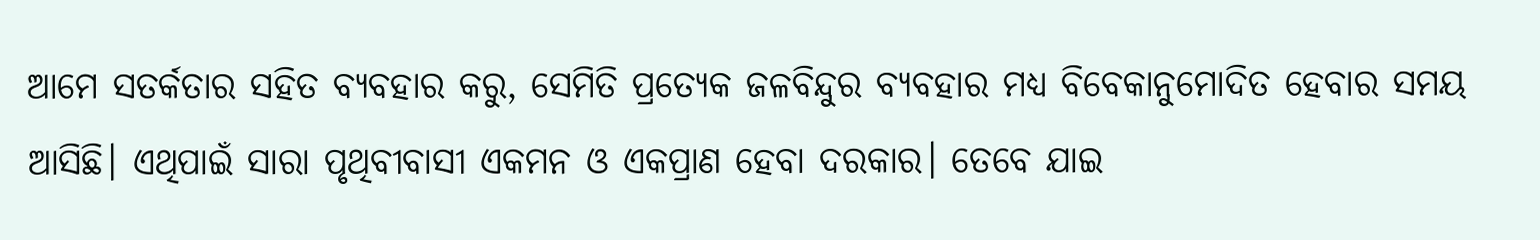ଆମେ ସତର୍କତାର ସହିତ ବ୍ୟବହାର କରୁ, ସେମିତି ପ୍ରତ୍ୟେକ ଜଳବିନ୍ଦୁର ବ୍ୟବହାର ମଧ୍ୟ ବିବେକାନୁମୋଦିତ ହେବାର ସମୟ ଆସିଛି। ଏଥିପାଇଁ ସାରା ପୃଥିବୀବାସୀ ଏକମନ ଓ ଏକପ୍ରାଣ ହେବା ଦରକାର। ତେବେ ଯାଇ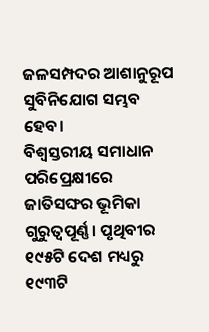ଜଳସମ୍ପଦର ଆଶାନୁରୂପ ସୁବିନିଯୋଗ ସମ୍ଭବ ହେବ।
ବିଶ୍ୱସ୍ତରୀୟ ସମାଧାନ ପରିପ୍ରେକ୍ଷୀରେ ଜାତିସଙ୍ଘର ଭୂମିକା ଗୁରୁତ୍ୱପୂର୍ଣ୍ଣ। ପୃଥିବୀର ୧୯୫ଟି ଦେଶ ମଧ୍ୟରୁ ୧୯୩ଟି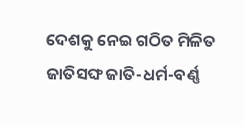ଦେଶକୁ ନେଇ ଗଠିତ ମିଳିତ ଜାତିସଙ୍ଘ ଜାତି-ଧର୍ମ-ବର୍ଣ୍ଣ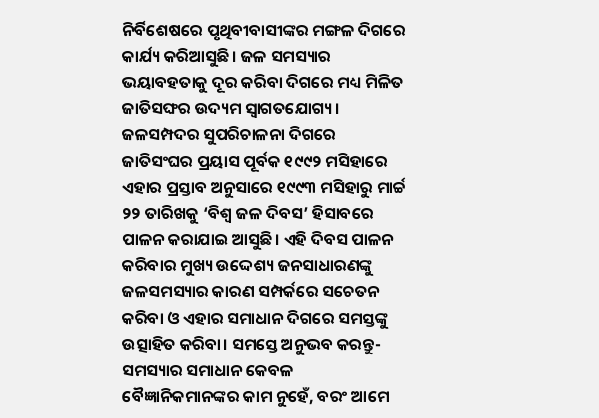ନିର୍ବିଶେଷରେ ପୃଥିବୀବାସୀଙ୍କର ମଙ୍ଗଳ ଦିଗରେ କାର୍ଯ୍ୟ କରିଆସୁଛି। ଜଳ ସମସ୍ୟାର ଭୟାବହତାକୁ ଦୂର କରିବା ଦିଗରେ ମଧ୍ୟ ମିଳିତ ଜାତିସଙ୍ଘର ଉଦ୍ୟମ ସ୍ବାଗତଯୋଗ୍ୟ। ଜଳସମ୍ପଦର ସୁପରିଚାଳନା ଦିଗରେ ଜାତିସଂଘର ପ୍ରୟାସ ପୂର୍ବକ ୧୯୯୨ ମସିହାରେ ଏହାର ପ୍ରସ୍ତାବ ଅନୁସାରେ ୧୯୯୩ ମସିହାରୁ ମାର୍ଚ୍ଚ ୨୨ ତାରିଖକୁ ‘ବିଶ୍ୱ ଜଳ ଦିବସ’ ହିସାବରେ ପାଳନ କରାଯାଇ ଆସୁଛି। ଏହି ଦିବସ ପାଳନ କରିବାର ମୁଖ୍ୟ ଉଦ୍ଦେଶ୍ୟ ଜନସାଧାରଣଙ୍କୁ ଜଳସମସ୍ୟାର କାରଣ ସମ୍ପର୍କରେ ସଚେତନ କରିବା ଓ ଏହାର ସମାଧାନ ଦିଗରେ ସମସ୍ତଙ୍କୁ ଉତ୍ସାହିତ କରିବା। ସମସ୍ତେ ଅନୁଭବ କରନ୍ତୁ- ସମସ୍ୟାର ସମାଧାନ କେବଳ ବୈଜ୍ଞାନିକମାନଙ୍କର କାମ ନୁହେଁ, ବରଂ ଆମେ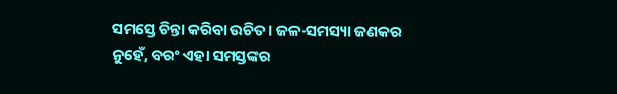ସମସ୍ତେ ଚିନ୍ତା କରିବା ଉଚିତ। ଜଳ-ସମସ୍ୟା ଜଣକର ନୁହେଁ, ବରଂ ଏହା ସମସ୍ତଙ୍କର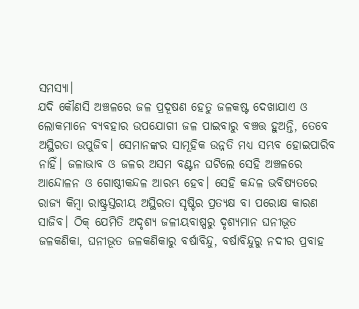ସମସ୍ୟା।
ଯଦି କୌଣସି ଅଞ୍ଚଳରେ ଜଳ ପ୍ରଦୂଷଣ ହେତୁ ଜଳକଷ୍ଟ ଦେଖାଯାଏ ଓ ଲୋକମାନେ ବ୍ୟବହାର ଉପଯୋଗୀ ଜଳ ପାଇବାରୁ ବଞ୍ଚତ୍ତ ହୁଅନ୍ତି, ତେବେ ଅସ୍ଥିରତା ଉପୁଜିବ। ସେମାନଙ୍କର ସାମୂହିକ ଉନ୍ନତି ମଧ୍ୟ ସମ୍ଭବ ହୋଇପାରିବ ନାହିଁ। ଜଳାଭାବ ଓ ଜଳର ଅସମ ବଣ୍ଟନ ଘଟିଲେ ସେହି ଅଞ୍ଚଳରେ ଆନ୍ଦୋଳନ ଓ ଗୋଷ୍ଠୀକନ୍ଦଳ ଆରମ୍ଭ ହେବ। ସେହି କନ୍ଦଳ ଭବିଷ୍ୟତରେ ରାଜ୍ୟ କିମ୍ବା ରାଷ୍ଟ୍ରସ୍ତରୀୟ ଅସ୍ଥିରତା ସୃଷ୍ଟିର ପ୍ରତ୍ୟକ୍ଷ ବା ପରୋକ୍ଷ କାରଣ ସାଜିବ। ଠିକ୍‌ ଯେମିତି ଅଦୃଶ୍ୟ ଜଳୀୟବାଷ୍ପରୁ ଦୃଶ୍ୟମାନ ଘନୀଭୂତ ଜଳକଣିକା, ଘନୀଭୂତ ଜଳକଣିକାରୁ ବର୍ଷାବିନ୍ଦୁ, ବର୍ଷାବିନ୍ଦୁରୁ ନଦୀର ପ୍ରବାହ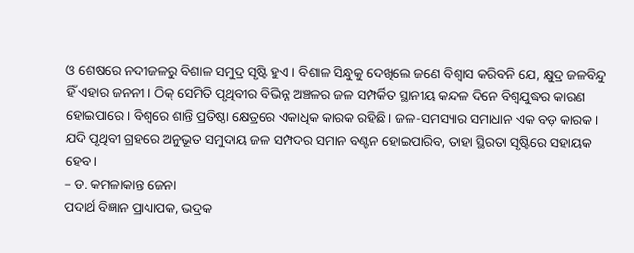ଓ ଶେଷରେ ନଦୀଜଳରୁ ବିଶାଳ ସମୁଦ୍ର ସୃଷ୍ଟି ହୁଏ। ବିଶାଳ ସିନ୍ଧୁକୁ ଦେଖିଲେ ଜଣେ ବିଶ୍ୱାସ କରିବନି ଯେ, କ୍ଷୁଦ୍ର ଜଳବିନ୍ଦୁ ହିଁ ଏହାର ଜନନୀ। ଠିକ୍‌ ସେମିତି ପୃଥିବୀର ବିଭିନ୍ନ ଅଞ୍ଚଳର ଜଳ ସମ୍ପର୍କିତ ସ୍ଥାନୀୟ କନ୍ଦଳ ଦିନେ ବିଶ୍ୱଯୁଦ୍ଧର କାରଣ ହୋଇପାରେ। ବିଶ୍ୱରେ ଶାନ୍ତି ପ୍ରତିଷ୍ଠା କ୍ଷେତ୍ରରେ ଏକାଧିକ କାରକ ରହିଛି। ଜଳ-ସମସ୍ୟାର ସମାଧାନ ଏକ ବଡ଼ କାରକ। ଯଦି ପୃଥିବୀ ଗ୍ରହରେ ଅନୁଭୂତ ସମୁଦାୟ ଜଳ ସମ୍ପଦର ସମାନ ବଣ୍ଟନ ହୋଇପାରିବ, ତାହା ସ୍ଥିରତା ସୃଷ୍ଟିରେ ସହାୟକ ହେବ।
– ଡ. କମଳାକାନ୍ତ ଜେନା
ପଦାର୍ଥ ବିଜ୍ଞାନ ପ୍ରାଧ୍ୟାପକ, ଭଦ୍ରକ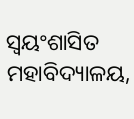ସ୍ବୟଂଶାସିତ ମହାବିଦ୍ୟାଳୟ,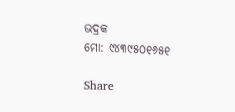ଭଦ୍ରକ
ମୋ: ୯୪୩୯୫୦୧୬୫୧

Share